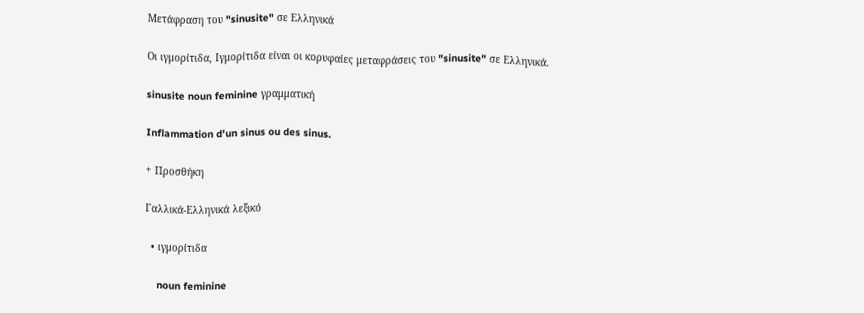Μετάφραση του "sinusite" σε Ελληνικά

Οι ιγμορίτιδα, Ιγμορίτιδα είναι οι κορυφαίες μεταφράσεις του "sinusite" σε Ελληνικά.

sinusite noun feminine γραμματική

Inflammation d'un sinus ou des sinus.

+ Προσθήκη

Γαλλικά-Ελληνικά λεξικό

  • ιγμορίτιδα

    noun feminine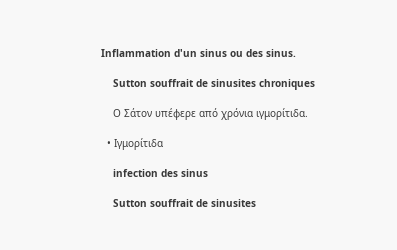Inflammation d'un sinus ou des sinus.

    Sutton souffrait de sinusites chroniques

    Ο Σάτον υπέφερε από χρόνια ιγμορίτιδα.

  • Ιγμορίτιδα

    infection des sinus

    Sutton souffrait de sinusites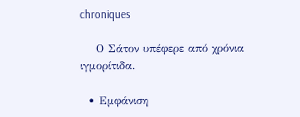chroniques

    Ο Σάτον υπέφερε από χρόνια ιγμορίτιδα.

  • Εμφάνιση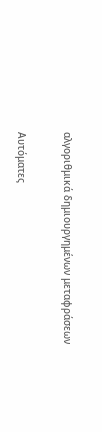αλγοριθμικά δημιουργημένων μεταφράσεων

Αυτόματες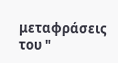μεταφράσεις του "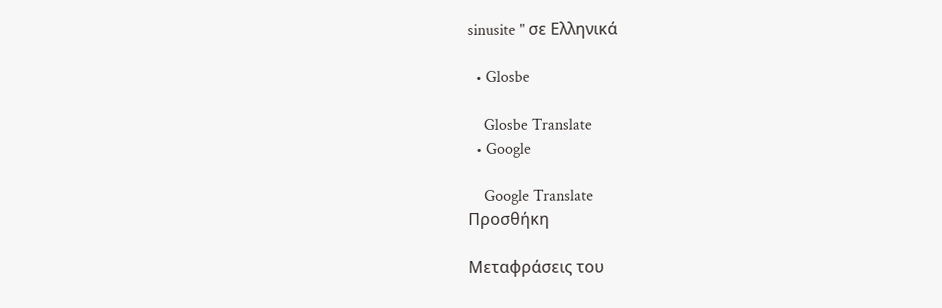sinusite " σε Ελληνικά

  • Glosbe

    Glosbe Translate
  • Google

    Google Translate
Προσθήκη

Μεταφράσεις του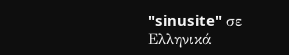"sinusite" σε Ελληνικά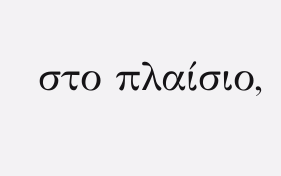στο πλαίσιο,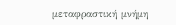μεταφραστική μνήμη